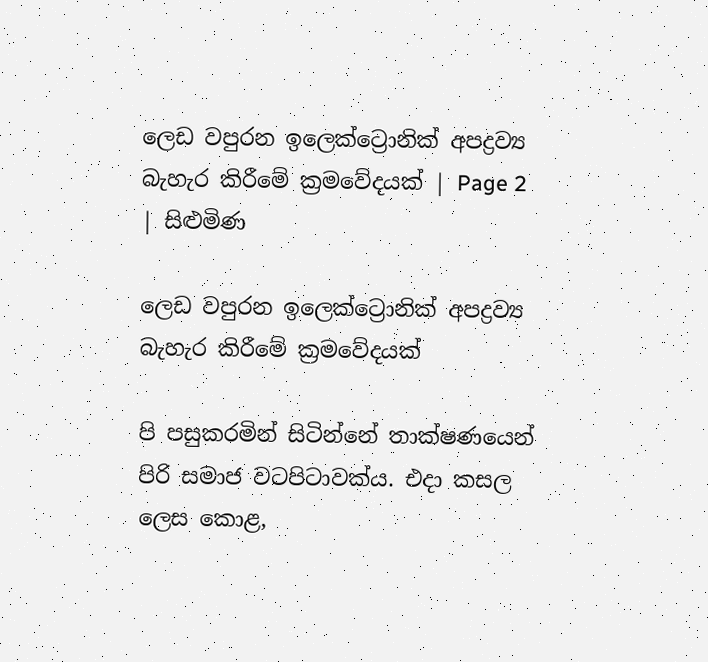ලෙඩ වපුරන ඉලෙක්ට්‍රොනික් අපද්‍රව්‍ය බැහැර කිරීමේ ක්‍රමවේදයක් | Page 2 | සිළුමිණ

ලෙඩ වපුරන ඉලෙක්ට්‍රොනික් අපද්‍රව්‍ය බැහැර කිරීමේ ක්‍රමවේදයක්

පි පසුකරමින් සිටින්නේ තාක්ෂණයෙන් පිරි සමාජ වටපිටාවක්ය. එදා කසල ලෙස කොළ,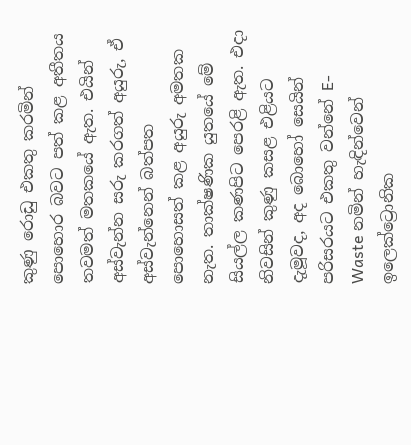කුණු රොඩු එකතු කරමින් පොහොර බවට පත් කළ අතීතය තවමත් මතකයේ ඇත. එයින් අස්වැන්න සරු කරගත් අයුරු, ඒ අස්වැන්නෙන් බත්පත පොහොසත් කළ අයුරු අමතක නැත. තාක්ෂණික යුතයේ මේ සියල්ල කණපිට පෙරළි ඇත. එදා නිවසින් කුණු කසළ එළියට දැමූවද, අද බොහෝ සෙයින් පරිසරයට එකතු වන්නේ E- Waste නමින් හැඳින්වෙන් ඉලෙක්ට්‍රොනික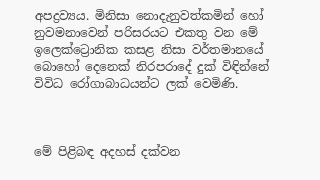අපද්‍රව්‍යය. මිනිසා නොදැනුවත්කමින් හෝ නුවමනාවෙන් පරිසරයට එකතු වන මේ ඉලෙක්ට්‍රොනික කසළ නිසා වර්තමානයේ බොහෝ දෙනෙක් නිරපරාදේ දුක් විඳින්නේ විවිධ රෝගාබාධයන්ට ලක් වෙමිණි.



මේ පිළිබඳ අදහස් දක්වන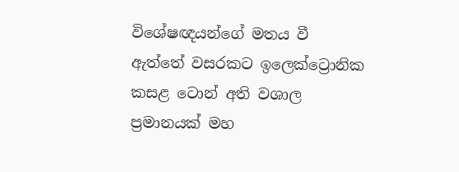විශේෂඥයන්ගේ මතය වී ඇත්තේ වසරකට ඉලෙක්ට්‍රොනික කසළ ටොන් අති වශාල ප්‍රමානයක් මහ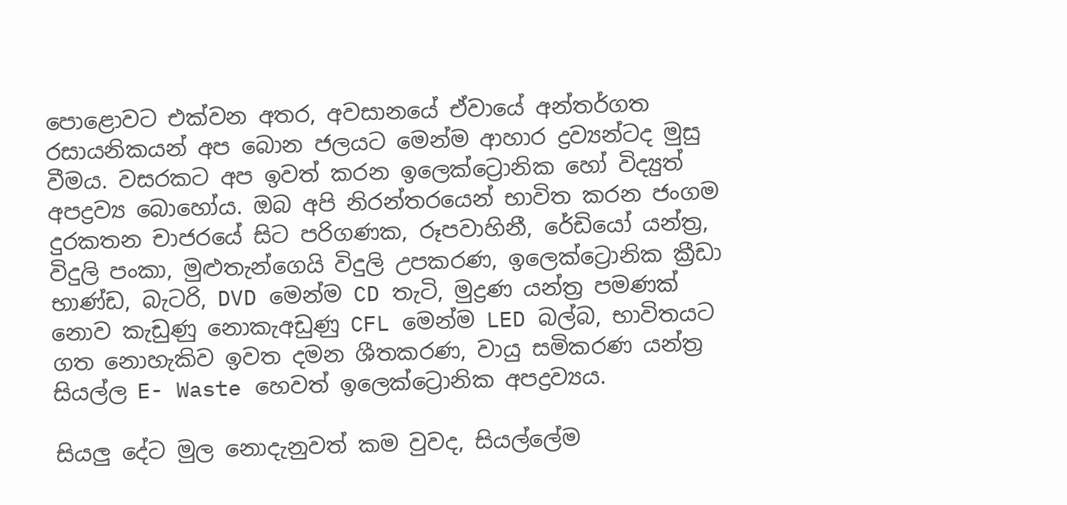පොළොවට එක්වන අතර, අවසානයේ ඒවායේ අන්තර්ගත රසායනිකයන් අප බොන ජලයට මෙන්ම ආහාර ද්‍රව්‍යන්ටද මුසු වීමය. වසරකට අප ඉවත් කරන ඉලෙක්ට්‍රොනික හෝ විද්‍යුත් අපද්‍රව්‍ය බොහෝය. ඔබ අපි නිරන්තරයෙන් භාවිත කරන ජංගම දුරකතන චාජරයේ සිට පරිගණක, රූපවාහිනී, රේඩියෝ යන්ත්‍ර, විදුලි පංකා, මුළුතැන්ගෙයි විදුලි උපකරණ, ඉලෙක්ට්‍රොනික ක්‍රීඩා භාණ්ඩ, බැටරි, DVD මෙන්ම CD තැටි, මුද්‍රණ යන්ත්‍ර පමණක් නොව කැඩුණු නොකැඅඩුණු CFL මෙන්ම LED බල්බ, භාවිතයට ගත නොහැකිව ඉවත දමන ශීතකරණ, වායු සමිකරණ යන්ත්‍ර සියල්ල E- Waste හෙවත් ඉලෙක්ට්‍රොනික අපද්‍රව්‍යය.

සියලු දේට මුල නොදැනුවත් කම වුවද, සියල්ලේම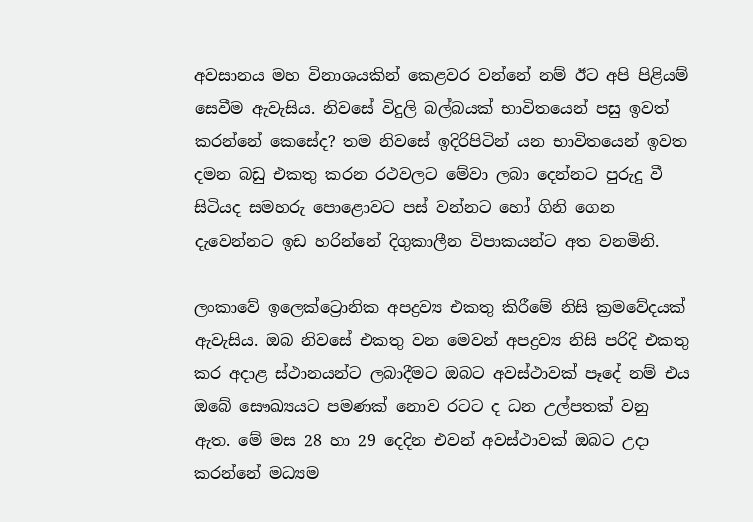අවසානය මහ විනාශයකින් කෙළවර වන්නේ නම් ඊට අපි පිළියම් සෙවීම ඇවැසිය. නිවසේ විදුලි බල්බයක් භාවිතයෙන් පසු ඉවත් කරන්නේ කෙසේද? තම නිවසේ ඉදිරිපිටින් යන භාවිතයෙන් ඉවත දමන බඩු එකතු කරන රථවලට මේවා ලබා දෙන්නට පුරුදු වී සිටියද සමහරු පොළොවට පස් වන්නට හෝ ගිනි ගෙන දැවෙන්නට ඉඩ හරින්නේ දිගුකාලීන විපාකයන්ට අත වනමිනි.

ලංකාවේ ඉලෙක්ට්‍රොනික අපද්‍රව්‍ය එකතු කිරීමේ නිසි ක්‍රමවේදයක් ඇවැසිය. ඔබ නිවසේ එකතු වන මෙවන් අපද්‍රව්‍ය නිසි පරිදි එකතු කර අදාළ ස්ථානයන්ට ලබාදීමට ඔබට අවස්ථාවක් පෑදේ නම් එය ඔබේ සෞඛ්‍යයට පමණක් නොව රටට ද ධන උල්පතක් වනු ඇත. මේ මස 28 හා 29 දෙදින එවන් අවස්ථාවක් ඔබට උදා කරන්නේ මධ්‍යම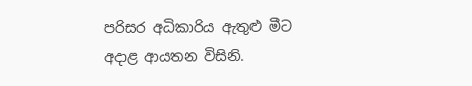පරිසර අධිකාරිය ඇතුළු මීට අදාළ ආයතන විසිනි.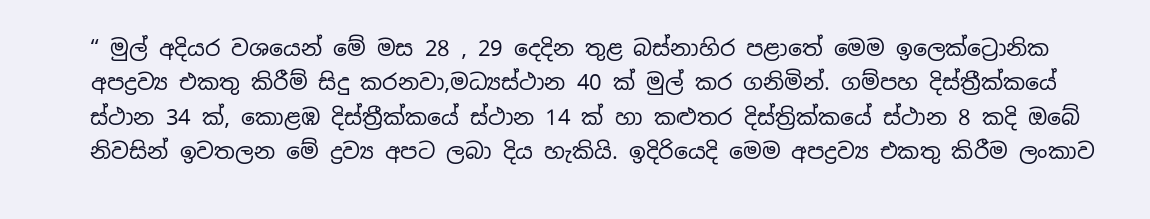“ මුල් අදියර වශයෙන් මේ මස 28 , 29 දෙදින තුළ බස්නාහිර පළාතේ මෙම ඉලෙක්ට්‍රොනික අපද්‍රව්‍ය එකතු කිරීම් සිදු කරනවා,මධ්‍යස්ථාන 40 ක් මුල් කර ගනිමින්. ගම්පහ දිස්ත්‍රීක්කයේ ස්ථාන 34 ක්, කොළඹ දිස්ත්‍රීක්කයේ ස්ථාන 14 ක් හා කළුතර දිස්ත්‍රික්කයේ ස්ථාන 8 කදි ඔබේ නිවසින් ඉවතලන මේ ද්‍රව්‍ය අපට ලබා දිය හැකියි. ඉදිරියෙදි මෙම අපද්‍රව්‍ය එකතු කිරීම ලංකාව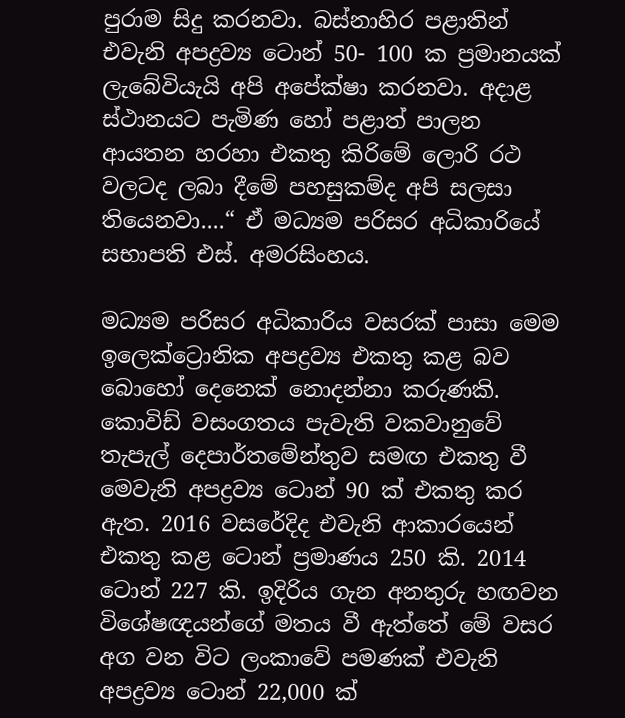පුරාම සිදු කරනවා. බස්නාහිර පළාතින් එවැනි අපද්‍රව්‍ය ටොන් 50- 100 ක ප්‍රමානයක් ලැබේවියැයි අපි අපේක්ෂා කරනවා. අදාළ ස්ථානයට පැමිණ හෝ පළාත් පාලන ආයතන හරහා එකතු කිරිමේ ලොරි රථ වලටද ලබා දීමේ පහසුකම්ද අපි සලසා තියෙනවා....“ ඒ මධ්‍යම පරිසර අධිකාරියේ සභාපති එස්. අමරසිංහය.

මධ්‍යම පරිසර අධිකාරිය වසරක් පාසා මෙම ඉලෙක්ට්‍රොනික අපද්‍රව්‍ය එකතු කළ බව බොහෝ දෙනෙක් නොදන්නා කරුණකි. කොවිඩ් වසංගතය පැවැති වකවානුවේ තැපැල් දෙපාර්තමේන්තුව සමඟ එකතු වී මෙවැනි අපද්‍රව්‍ය ටොන් 90 ක් එකතු කර ඇත. 2016 වසරේදිද එවැනි ආකාරයෙන් එකතු කළ ටොන් ප්‍රමාණය 250 කි. 2014 ටොන් 227 කි. ඉදිරිය ගැන අනතුරු හඟවන විශේෂඥයන්ගේ මතය වී ඇත්තේ මේ වසර අග වන විට ලංකාවේ පමණක් එවැනි අපද්‍රව්‍ය ටොන් 22,000 ක්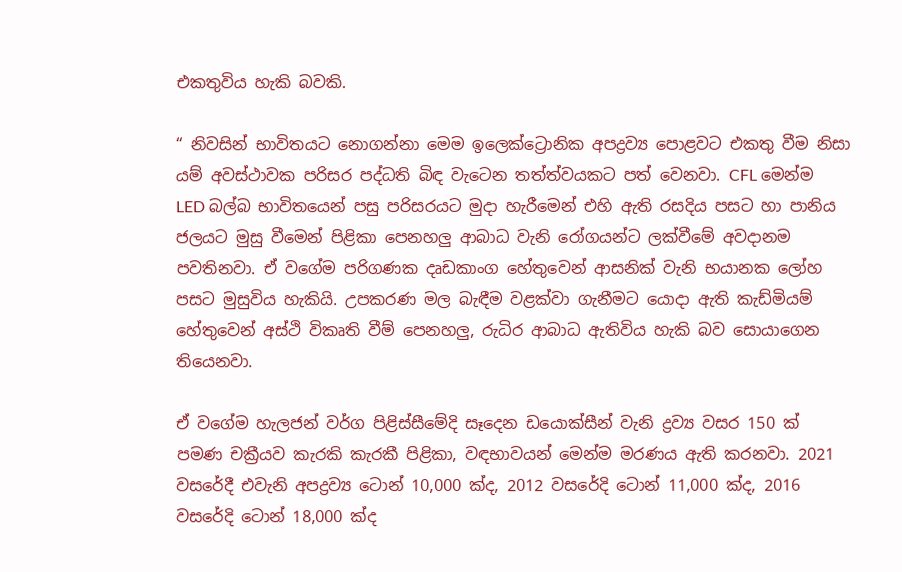එකතුවිය හැකි බවකි.

“ නිවසින් භාවිතයට නොගන්නා මෙම ඉලෙක්ට්‍රොනික අපද්‍රව්‍ය පොළවට එකතු වීම නිසා යම් අවස්ථාවක පරිසර පද්ධති බිඳ වැටෙන තත්ත්වයකට පත් වෙනවා. CFL මෙන්ම LED බල්බ භාවිතයෙන් පසු පරිසරයට මුදා හැරීමෙන් එහි ඇති රසදිය පසට හා පානිය ජලයට මුසු වීමෙන් පිළිකා පෙනහලු ආබාධ වැනි රෝගයන්ට ලක්වීමේ අවදානම පවතිනවා. ඒ වගේම පරිගණක දෘඩකාංග හේතුවෙන් ආසනික් වැනි භයානක ලෝහ පසට මුසුවිය හැකියි. උපකරණ මල බැඳීම වළක්වා ගැනීමට යොදා ඇති කැඩ්මියම් හේතුවෙන් අස්ථි විකෘති වීම් පෙනහලු, රුධිර ආබාධ ඇතිවිය හැකි බව සොයාගෙන තියෙනවා.

ඒ වගේම හැලජන් වර්ග පිළිස්සීමේදි සෑදෙන ඩයොක්සීන් වැනි ද්‍රව්‍ය වසර 150 ක් පමණ චක්‍රීයව කැරකි කැරකී පිළිකා, වඳභාවයන් මෙන්ම මරණය ඇති කරනවා. 2021 වසරේදී එවැනි අපද්‍රව්‍ය ටොන් 10,000 ක්ද, 2012 වසරේදි ටොන් 11,000 ක්ද, 2016 වසරේදි ටොන් 18,000 ක්ද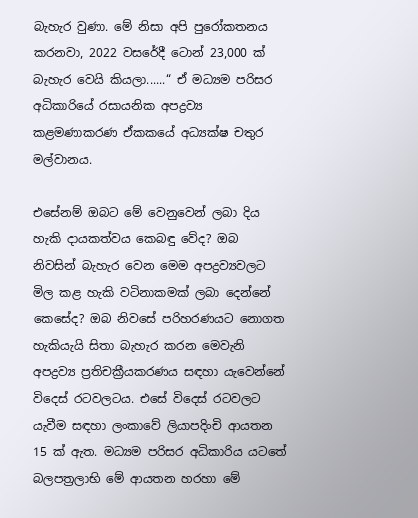බැහැර වුණා. මේ නිසා අපි පුරෝකතනය කරනවා, 2022 වසරේදී ටොන් 23,000 ක් බැහැර වෙයි කියලා......“ ඒ මධ්‍යම පරිසර අධිකාරියේ රසායනික අපද්‍රව්‍ය කළමණාකරණ ඒකකයේ අධ්‍යක්ෂ චතුර මල්වානය.

එසේනම් ඔබට මේ වෙනුවෙන් ලබා දිය හැකි දායකත්වය කෙබඳු වේද? ඔබ නිවසින් බැහැර වෙන මෙම අපද්‍රව්‍යවලට මිල කළ හැකි වටිනාකමක් ලබා දෙන්නේ කෙසේද? ඔබ නිවසේ පරිහරණයට නොගත හැකියැයි සිතා බැහැර කරන මෙවැනි අපද්‍රව්‍ය ප්‍රතිචක්‍රීයකරණය සඳහා යැවෙන්නේ විදෙස් රටවලටය. එසේ විදෙස් රටවලට යැවීම සඳහා ලංකාවේ ලියාපදිංචි ආයතන 15 ක් ඇත. මධ්‍යම පරිසර අධිකාරිය යටතේ බලපත්‍රලාභි මේ ආයතන හරහා මේ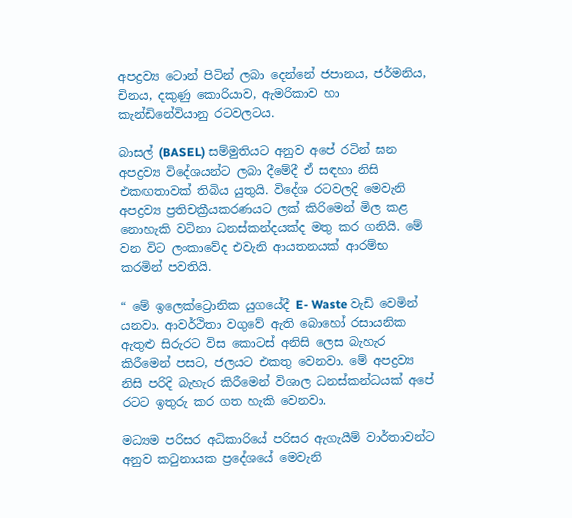අපද්‍රව්‍ය ටොන් පිටින් ලබා දෙන්නේ ජපානය, ජර්මනිය, චිනය, දකුණු කොරියාව, ඇමරිකාව හා කැන්ඩිනේවියානු රටවලටය.

බාසල් (BASEL) සම්මුතියට අනුව අපේ රටින් ඝන අපද්‍රව්‍ය විදේශයන්ට ලබා දීමේදී ඒ සඳහා නිසි එකඟතාවක් තිබිය යුතුයි. විදේශ රටවලදි මෙවැනි අපද්‍රව්‍ය ප්‍රතිචක්‍රීයකරණයට ලක් කිරිමෙන් මිල කළ නොහැකි වටිනා ධනස්කන්දයක්ද මතු කර ගනියි. මේ වන විට ලංකාවේද එවැනි ආයතනයක් ආරම්භ කරමින් පවතියි.

“ මේ ඉලෙක්ට්‍රොනික යුගයේදී E- Waste වැඩි වෙමින් යනවා. ආවර්ථිතා වගුවේ ඇති බොහෝ රසායනික ඇතුළු සිරුරට විස කොටස් අනිසි ලෙස බැහැර කිරීමෙන් පසට, ජලයට එකතු වෙනවා. මේ අපද්‍රව්‍ය නිසි පරිදි බැහැර කිරීමෙන් විශාල ධනස්කන්ධයක් අපේ රටට ඉතුරු කර ගත හැකි වෙනවා.

මධ්‍යම පරිසර අධිකාරියේ පරිසර ඇගැයීම් වාර්තාවන්ට අනුව කටුනායක ප්‍රදේශයේ මෙවැනි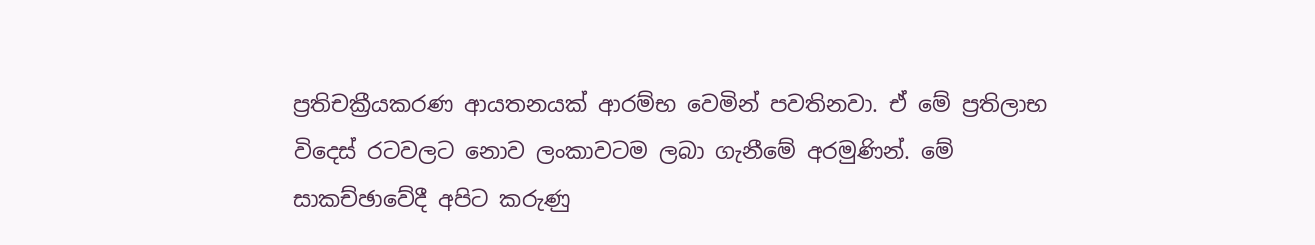ප්‍රතිචක්‍රීයකරණ ආයතනයක් ආරම්භ වෙමින් පවතිනවා. ඒ මේ ප්‍රතිලාභ විදෙස් රටවලට නොව ලංකාවටම ලබා ගැනීමේ අරමුණින්. මේ සාකච්ඡාවේදී අපිට කරුණු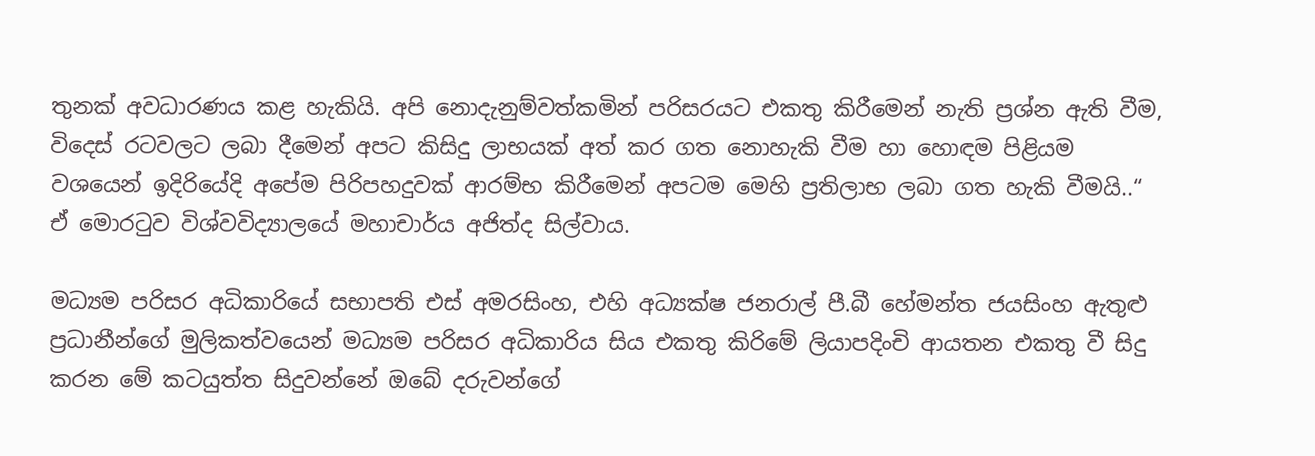තුනක් අවධාරණය කළ හැකියි. අපි නොදැනුම්වත්කමින් පරිසරයට එකතු කිරීමෙන් නැති ප්‍රශ්න ඇති වීම, විදෙස් රටවලට ලබා දීමෙන් අපට කිසිදු ලාභයක් අත් කර ගත නොහැකි වීම හා හොඳම පිළියම වශයෙන් ඉදිරියේදි අපේම පිරිපහදුවක් ආරම්භ කිරීමෙන් අපටම මෙහි ප්‍රතිලාභ ලබා ගත හැකි වීමයි..“ ඒ මොරටුව විශ්වවිද්‍යාලයේ මහාචාර්ය අජිත්ද සිල්වාය.

මධ්‍යම පරිසර අධිකාරියේ සභාපති එස් අමරසිංහ, එහි අධ්‍යක්ෂ ජනරාල් පී.බී හේමන්ත ජයසිංහ ඇතුළු ප්‍රධානීන්ගේ මුලිකත්වයෙන් මධ්‍යම පරිසර අධිකාරිය සිය එකතු කිරිමේ ලියාපදිංචි ආයතන එකතු වී සිදු කරන මේ කටයුත්ත සිදුවන්නේ ඔබේ දරුවන්ගේ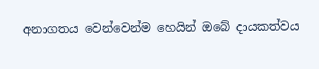අනාගතය වෙන්වෙන්ම හෙයින් ඔබේ දායකත්වය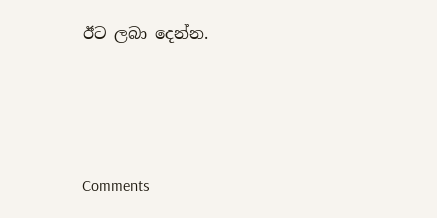ඊට ලබා දෙන්න.




Comments